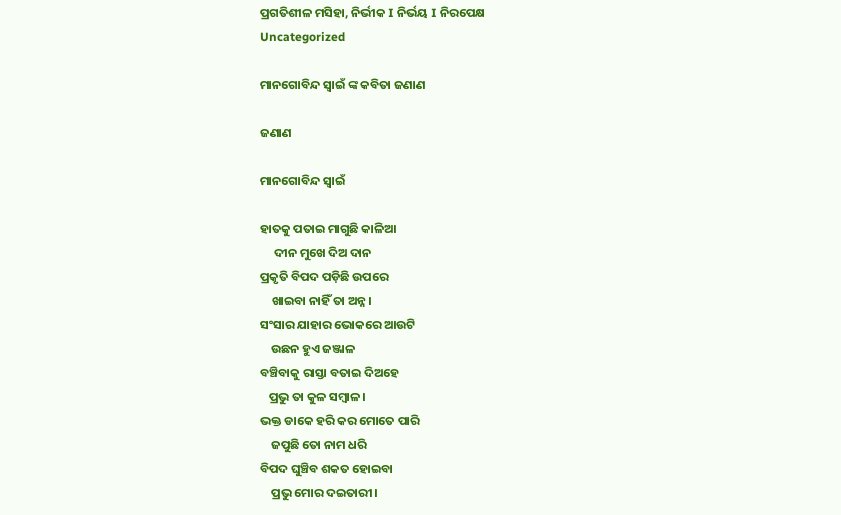ପ୍ରଗତିଶୀଳ ମସିହା, ନିର୍ଭୀକ I ନିର୍ଭୟ I ନିରପେକ୍ଷ
Uncategorized

ମାନଗୋବିନ୍ଦ ସ୍ବାଇଁ ଙ୍କ କବିତା ଜଣାଣ

ଜଣାଣ

ମାନଗୋବିନ୍ଦ ସ୍ବାଇଁ

ହାତକୁ ପତାଇ ମାଗୁଛି କାଳିଆ
     ଦୀନ ମୁଖେ ଦିଅ ଦାନ
ପ୍ରକୃତି ବିପଦ ପଡ଼ିଛି ଉପରେ
    ଖାଇବା ନାହିଁ ତା ଅନ୍ନ।
ସଂସାର ଯାହାର ଭୋକରେ ଆଉଟି
    ଉଛନ ହୁଏ ଜଞ୍ଜାଳ
ବଞ୍ଚିବାକୁ ରାସ୍ତା ବତାଇ ଦିଅହେ
   ପ୍ରଭୁ ତା କୁଳ ସମ୍ବାଳ।
ଭକ୍ତ ଡାକେ ହରି କର ମୋତେ ପାରି
    ଜପୁଛି ତୋ ନାମ ଧରି
ବିପଦ ଘୁଞ୍ଚିବ ଶକତ ହୋଇବା
    ପ୍ରଭୁ ମୋର ଦଇତାରୀ।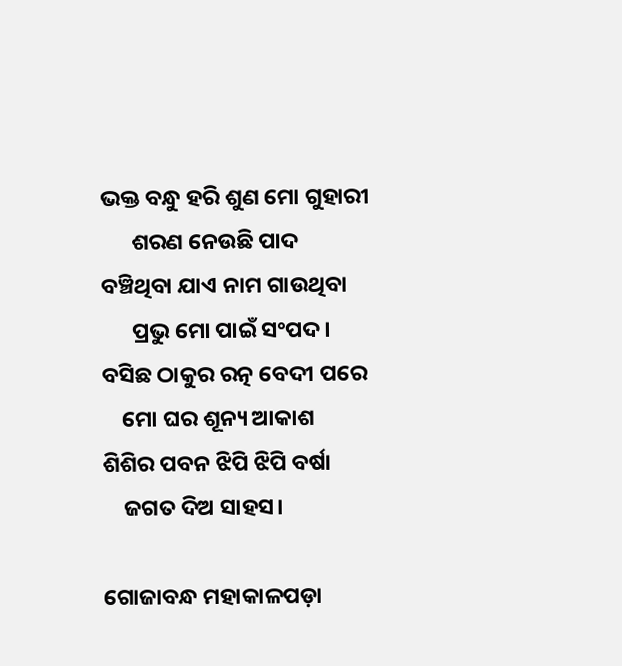ଭକ୍ତ ବନ୍ଧୁ ହରି ଶୁଣ ମୋ ଗୁହାରୀ
      ଶରଣ ନେଉଛି ପାଦ
ବଞ୍ଚିଥିବା ଯାଏ ନାମ ଗାଉଥିବା
      ପ୍ରଭୁ ମୋ ପାଇଁ ସଂପଦ।
ବସିଛ ଠାକୁର ରତ୍ନ ବେଦୀ ପରେ
    ମୋ ଘର ଶୂନ୍ୟ ଆକାଶ
ଶିଶିର ପବନ ଝିପି ଝିପି ବର୍ଷା
    ଜଗତ ଦିଅ ସାହସ।

ଗୋଜାବନ୍ଧ ମହାକାଳପଡ଼ା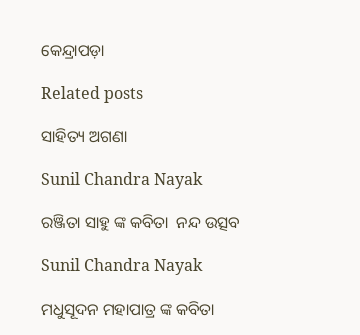କେନ୍ଦ୍ରାପଡ଼ା

Related posts

ସାହିତ୍ୟ ଅଗଣା

Sunil Chandra Nayak

ରଞ୍ଜିତା ସାହୁ ଙ୍କ କବିତା  ନନ୍ଦ ଉତ୍ସବ

Sunil Chandra Nayak

ମଧୁସୂଦନ ମହାପାତ୍ର ଙ୍କ କବିତା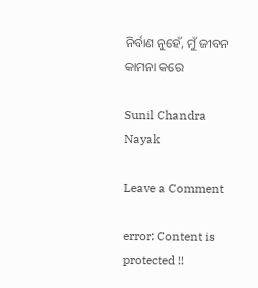ନିର୍ବାଣ ନୁହେଁ, ମୁଁ ଜୀବନ କାମନା କରେ

Sunil Chandra Nayak

Leave a Comment

error: Content is protected !!